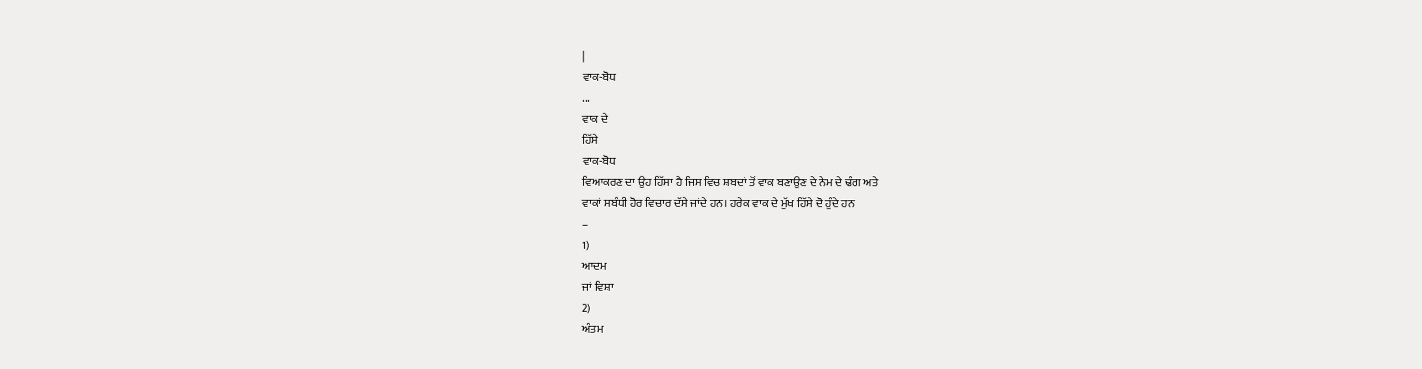|
ਵਾਕ-ਬੋਧ
...
ਵਾਕ ਦੇ
ਹਿੱਸੇ
ਵਾਕ-ਬੋਧ
ਵਿਆਕਰਣ ਦਾ ਉਹ ਹਿੱਸਾ ਹੈ ਜਿਸ ਵਿਚ ਸ਼ਬਦਾਂ ਤੋਂ ਵਾਕ ਬਣਾਉਣ ਦੇ ਨੇਮ ਦੇ ਢੰਗ ਅਤੇ
ਵਾਕਾਂ ਸਬੰਧੀ ਹੋਰ ਵਿਚਾਰ ਦੱਸੇ ਜਾਂਦੇ ਹਨ। ਹਰੇਕ ਵਾਕ ਦੇ ਮੁੱਖ ਹਿੱਸੇ ਦੋ ਹੁੰਦੇ ਹਨ
–
1)
ਆਦਮ
ਜਾਂ ਵਿਸ਼ਾ
2)
ਅੰਤਮ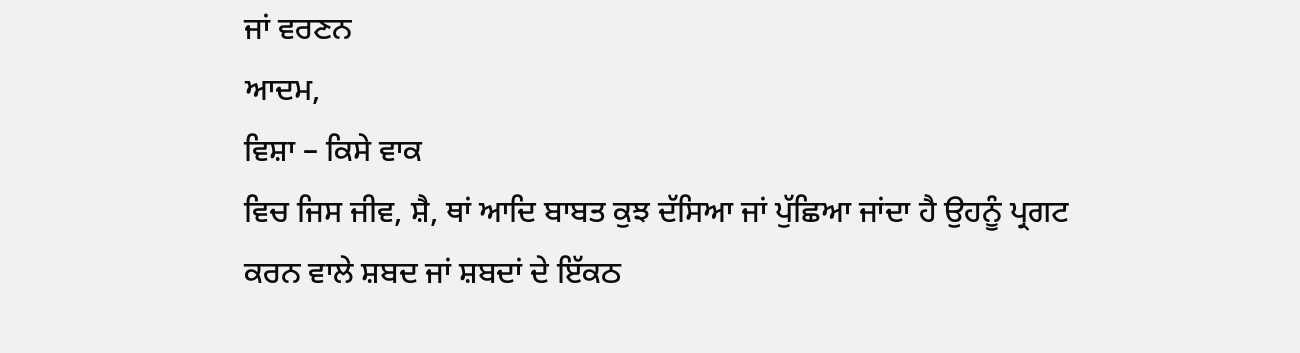ਜਾਂ ਵਰਣਨ
ਆਦਮ,
ਵਿਸ਼ਾ – ਕਿਸੇ ਵਾਕ
ਵਿਚ ਜਿਸ ਜੀਵ, ਸ਼ੈ, ਥਾਂ ਆਦਿ ਬਾਬਤ ਕੁਝ ਦੱਸਿਆ ਜਾਂ ਪੁੱਛਿਆ ਜਾਂਦਾ ਹੈ ਉਹਨੂੰ ਪ੍ਰਗਟ
ਕਰਨ ਵਾਲੇ ਸ਼ਬਦ ਜਾਂ ਸ਼ਬਦਾਂ ਦੇ ਇੱਕਠ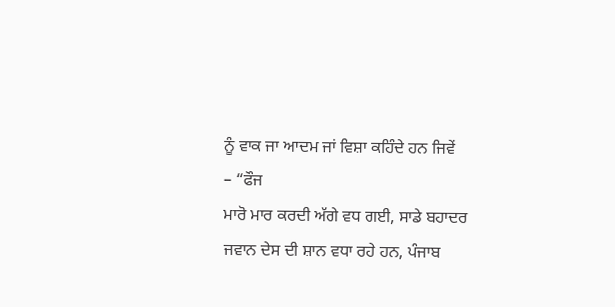ਨੂੰ ਵਾਕ ਜਾ ਆਦਮ ਜਾਂ ਵਿਸ਼ਾ ਕਹਿੰਦੇ ਹਨ ਜਿਵੇਂ
– “ਫੌਜ
ਮਾਰੋ ਮਾਰ ਕਰਦੀ ਅੱਗੇ ਵਧ ਗਈ, ਸਾਡੇ ਬਹਾਦਰ ਜਵਾਨ ਦੇਸ ਦੀ ਸ਼ਾਨ ਵਧਾ ਰਹੇ ਹਨ, ਪੰਜਾਬ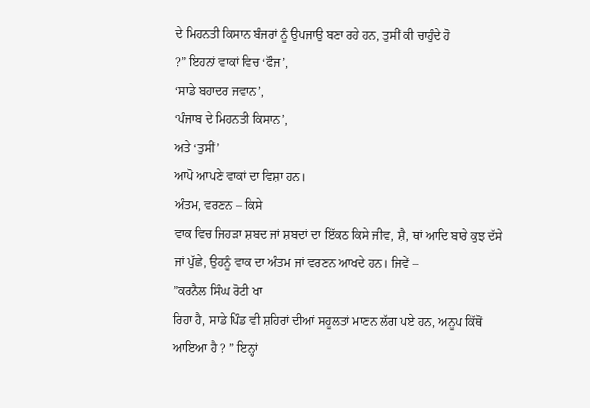ਦੇ ਮਿਹਨਤੀ ਕਿਸਾਨ ਬੰਜਰਾਂ ਨੂੰ ਉਪਜਾਉ ਬਣਾ ਰਹੇ ਹਨ, ਤੁਸੀਂ ਕੀ ਚਾਹੁੰਦੇ ਹੋ
?” ਇਹਨਾਂ ਵਾਕਾਂ ਵਿਚ ‘ਫੌਜ’,
‘ਸਾਡੇ ਬਹਾਦਰ ਜਵਾਨ’,
‘ਪੰਜਾਬ ਦੇ ਮਿਹਨਤੀ ਕਿਸਾਨ’,
ਅਤੇ ‘ਤੁਸੀਂ’
ਆਪੋ ਆਪਣੇ ਵਾਕਾਂ ਦਾ ਵਿਸ਼ਾ ਹਨ।
ਅੰਤਮ, ਵਰਣਨ – ਕਿਸੇ
ਵਾਕ ਵਿਚ ਜਿਹਡ਼ਾ ਸ਼ਬਦ ਜਾਂ ਸ਼ਬਦਾਂ ਦਾ ਇੱਕਠ ਕਿਸੇ ਜੀਵ, ਸ਼ੈ, ਥਾਂ ਆਦਿ ਬਾਰੇ ਕੁਝ ਦੱਸੇ
ਜਾਂ ਪੁੱਛੇ, ਉਹਨੂੰ ਵਾਕ ਦਾ ਅੰਤਮ ਜਾਂ ਵਰਣਨ ਆਖਦੇ ਹਨ। ਜਿਵੇਂ –
”ਕਰਨੈਲ ਸਿੰਘ ਰੋਟੀ ਖਾ
ਰਿਹਾ ਹੈ, ਸਾਡੇ ਪਿੰਡ ਵੀ ਸ਼ਹਿਰਾਂ ਦੀਆਂ ਸਹੂਲਤਾਂ ਮਾਣਨ ਲੱਗ ਪਏ ਹਨ, ਅਨੂਪ ਕਿੱਥੋਂ
ਆਇਆ ਹੈ ? ” ਇਨ੍ਹਾਂ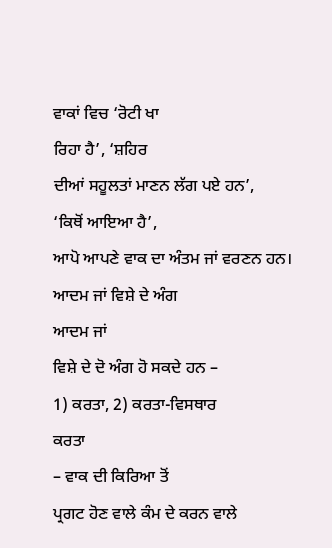ਵਾਕਾਂ ਵਿਚ ‘ਰੋਟੀ ਖਾ
ਰਿਹਾ ਹੈ’, ‘ਸ਼ਹਿਰ
ਦੀਆਂ ਸਹੂਲਤਾਂ ਮਾਣਨ ਲੱਗ ਪਏ ਹਨ’,
‘ਕਿਥੋਂ ਆਇਆ ਹੈ’,
ਆਪੋ ਆਪਣੇ ਵਾਕ ਦਾ ਅੰਤਮ ਜਾਂ ਵਰਣਨ ਹਨ।
ਆਦਮ ਜਾਂ ਵਿਸ਼ੇ ਦੇ ਅੰਗ
ਆਦਮ ਜਾਂ
ਵਿਸ਼ੇ ਦੇ ਦੋ ਅੰਗ ਹੋ ਸਕਦੇ ਹਨ –
1) ਕਰਤਾ, 2) ਕਰਤਾ-ਵਿਸਥਾਰ
ਕਰਤਾ
– ਵਾਕ ਦੀ ਕਿਰਿਆ ਤੋਂ
ਪ੍ਰਗਟ ਹੋਣ ਵਾਲੇ ਕੰਮ ਦੇ ਕਰਨ ਵਾਲੇ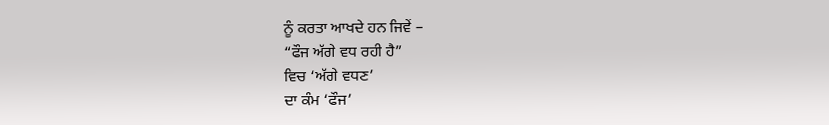ਨੂੰ ਕਰਤਾ ਆਖਦੇ ਹਨ ਜਿਵੇਂ –
“ਫੌਜ ਅੱਗੇ ਵਧ ਰਹੀ ਹੈ”
ਵਿਚ ‘ਅੱਗੇ ਵਧਣ’
ਦਾ ਕੰਮ ‘ਫੌਜ’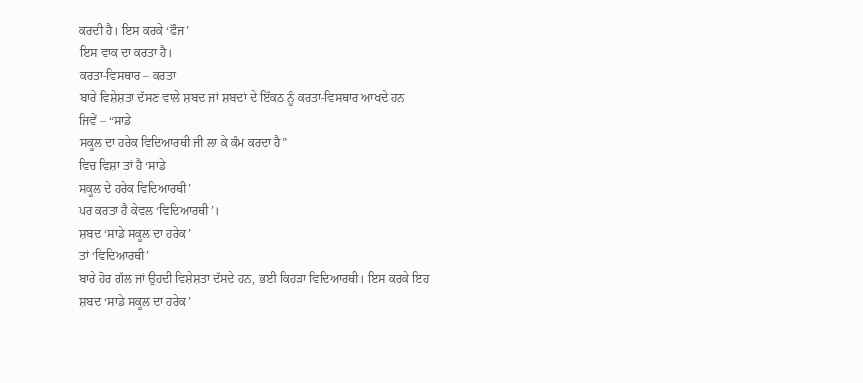ਕਰਦੀ ਹੈ। ਇਸ ਕਰਕੇ ‘ਫੌਜ’
ਇਸ ਵਾਕ ਦਾ ਕਰਤਾ ਹੈ।
ਕਰਤਾ-ਵਿਸਥਾਰ – ਕਰਤਾ
ਬਾਰੇ ਵਿਸ਼ੇਸ਼ਤਾ ਦੱਸਣ ਵਾਲੇ ਸ਼ਬਦ ਜਾਂ ਸ਼ਬਦਾਂ ਦੇ ਇੱਕਠ ਨੂੰ ਕਰਤਾ-ਵਿਸਥਾਰ ਆਖਦੇ ਹਨ
ਜਿਵੇਂ – “ਸਾਡੇ
ਸਕੂਲ ਦਾ ਹਰੇਕ ਵਿਦਿਆਰਥੀ ਜੀ ਲਾ ਕੇ ਕੰਮ ਕਰਦਾ ਹੈ”
ਵਿਚ ਵਿਸ਼ਾ ਤਾਂ ਹੈ ‘ਸਾਡੇ
ਸਕੂਲ ਦੇ ਹਰੇਕ ਵਿਦਿਆਰਥੀ’
ਪਰ ਕਰਤਾ ਹੈ ਕੇਵਲ ‘ਵਿਦਿਆਰਥੀ’।
ਸ਼ਬਦ ‘ਸਾਡੇ ਸਕੂਲ ਦਾ ਹਰੇਕ’
ਤਾਂ ‘ਵਿਦਿਆਰਥੀ’
ਬਾਰੇ ਹੋਰ ਗੱਲ ਜਾਂ ਉਹਦੀ ਵਿਸ਼ੇਸ਼ਤਾ ਦੱਸਦੇ ਹਨ, ਭਈ ਕਿਹਡ਼ਾ ਵਿਦਿਆਰਥੀ। ਇਸ ਕਰਕੇ ਇਹ
ਸ਼ਬਦ ‘ਸਾਡੇ ਸਕੂਲ ਦਾ ਹਰੇਕ’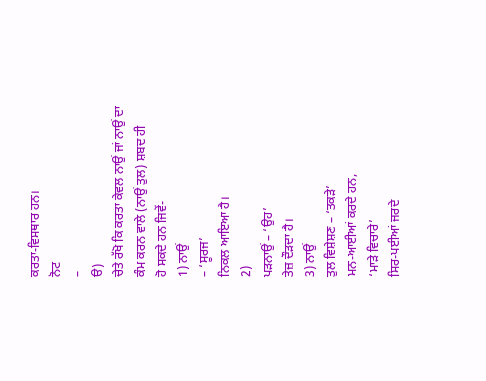ਕਰਤਾ-ਵਿਸਥਾਰ ਹਨ।
ਨੋਟ
–
ੳ)
ਚੇਤੇ ਰੱਖੋ ਕਿ ਕਰਤਾ ਕੇਵਲ ਨਾਉਂ ਜਾਂ ਨਾਉਂ ਦਾ ਕੰਮ ਕਰਨ ਵਾਲੇ (ਨਾਉਂ ਤੁਲ) ਸ਼ਬਦ ਹੀ
ਹੋ ਸਕਦੇ ਹਨ ਜਿਵੇਂ-
1) ਨਾਉਂ
– ‘ਸੂਰਜ’
ਨਿਕਲ ਆਇਆ ਹੈ।
2)
ਪਡ਼ਨਾਉਂ – ‘ਉਹ’
ਤੇਜ਼ ਦੌਡ਼ਦਾ ਹੈ।
3) ਨਾਉਂ
ਤੁਲ ਵਿਸ਼ੇਸ਼ਣ – ‘ਤਕਡ਼ੇ’
ਮਨ-ਆਈਆਂ ਕਰਦੇ ਹਨ,
‘ਮਾਡ਼ੇ ਵਿਚਾਰੇ’
ਸਿਰ-ਪਈਆਂ ਜਰਦੇ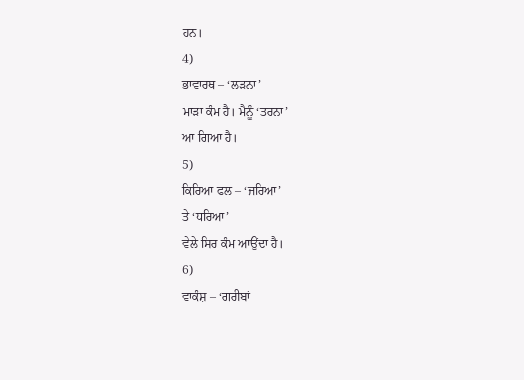ਹਨ।
4)
ਭਾਵਾਰਥ – ‘ਲਡ਼ਨਾ’
ਮਾਡ਼ਾ ਕੰਮ ਹੈ। ਮੈਨੂੰ ‘ਤਰਨਾ’
ਆ ਗਿਆ ਹੈ।
5)
ਕਿਰਿਆ ਫਲ – ‘ਜਰਿਆ’
ਤੇ ‘ਧਰਿਆ’
ਵੇਲੇ ਸਿਰ ਕੰਮ ਆਉਂਦਾ ਹੈ।
6)
ਵਾਕੰਸ਼ – ‘ਗਰੀਬਾਂ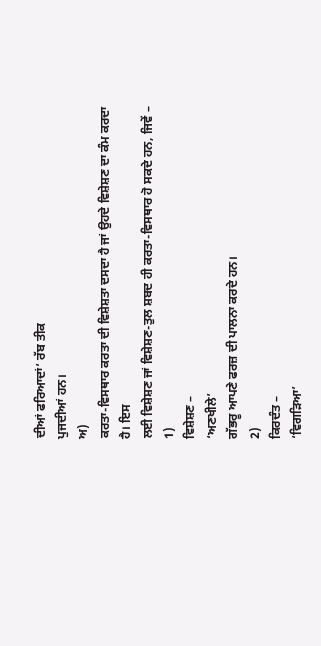ਦੀਆਂ ਫਰਿਆਦਾਂ’ ਰੱਬ ਤੀਕ
ਪੁਜਦੀਆਂ ਹਨ।
ਅ)
ਕਰਤਾ-ਵਿਸਥਾਰ ਕਰਤਾ ਦੀ ਵਿਸ਼ੇਸ਼ਤਾ ਦਸਦਾ ਹੈ ਜਾਂ ਉਹਦੇ ਵਿਸ਼ੇਸ਼ਣ ਦਾ ਕੰਮ ਕਰਦਾ ਹੈ। ਇਸ
ਲਈ ਵਿਸ਼ੇਸ਼ਣ ਜਾਂ ਵਿਸ਼ੇਸ਼ਣ-ਤੁਲ ਸ਼ਬਦ ਹੀ ਕਰਤਾ-ਵਿਸਥਾਰ ਹੋ ਸਕਦੇ ਹਨ, ਜਿਵੇਂ –
1)
ਵਿਸ਼ੇਸ਼ਣ –
‘ਅਣਖੀਲੇ’
ਗੱਭਰੂ ਆਪਣੇ ਫਰਜ਼ ਦੀ ਪਾਲਨਾ ਕਰਦੇ ਹਨ।
2)
ਕਿਰਦੰਤ –
‘ਵਿਗਡ਼ਿਆ’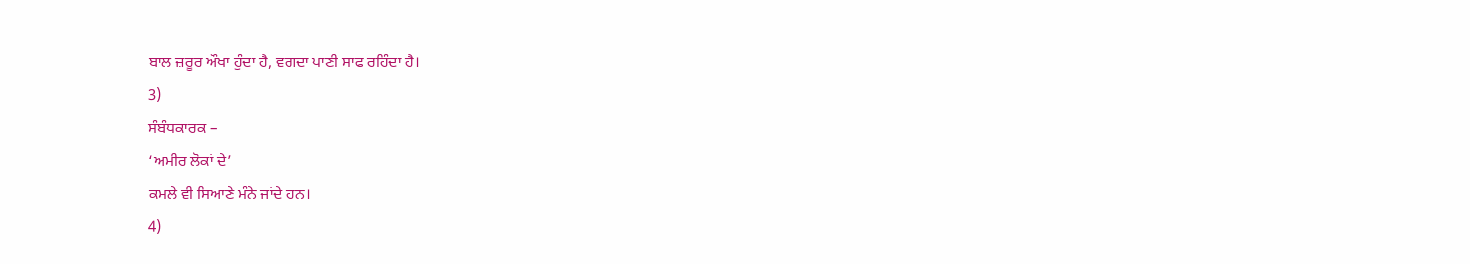ਬਾਲ ਜ਼ਰੂਰ ਔਖਾ ਹੁੰਦਾ ਹੈ, ਵਗਦਾ ਪਾਣੀ ਸਾਫ ਰਹਿੰਦਾ ਹੈ।
3)
ਸੰਬੰਧਕਾਰਕ –
‘ਅਮੀਰ ਲੋਕਾਂ ਦੇ’
ਕਮਲੇ ਵੀ ਸਿਆਣੇ ਮੰਨੇ ਜਾਂਦੇ ਹਨ।
4)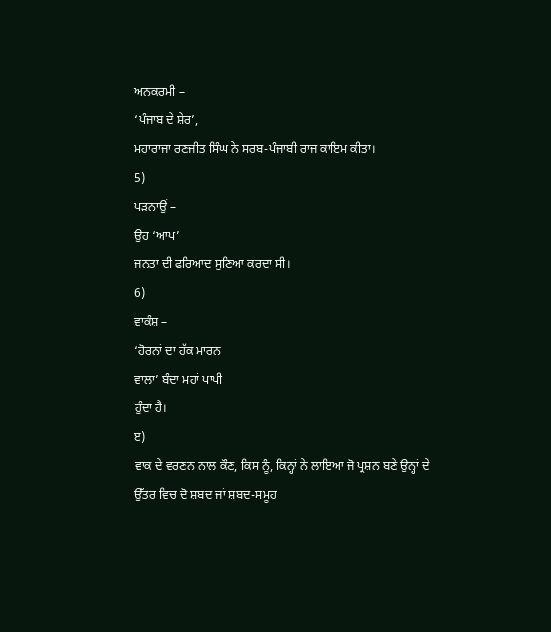ਅਨਕਰਮੀ –
‘ਪੰਜਾਬ ਦੇ ਸ਼ੇਰ’,
ਮਹਾਰਾਜਾ ਰਣਜੀਤ ਸਿੰਘ ਨੇ ਸਰਬ-ਪੰਜਾਬੀ ਰਾਜ ਕਾਇਮ ਕੀਤਾ।
5)
ਪਡ਼ਨਾਉਂ –
ਉਹ ‘ਆਪ’
ਜਨਤਾ ਦੀ ਫਰਿਆਦ ਸੁਣਿਆ ਕਰਦਾ ਸੀ।
6)
ਵਾਕੰਸ਼ –
‘ਹੋਰਨਾਂ ਦਾ ਹੱਕ ਮਾਰਨ
ਵਾਲਾ’ ਬੰਦਾ ਮਹਾਂ ਪਾਪੀ
ਹੁੰਦਾ ਹੈ।
ੲ)
ਵਾਕ ਦੇ ਵਰਣਨ ਨਾਲ ਕੌਣ, ਕਿਸ ਨੂੰ, ਕਿਨ੍ਹਾਂ ਨੇ ਲਾਇਆ ਜੋ ਪ੍ਰਸ਼ਨ ਬਣੇ ਉਨ੍ਹਾਂ ਦੇ
ਉੱਤਰ ਵਿਚ ਦੋ ਸ਼ਬਦ ਜਾਂ ਸ਼ਬਦ-ਸਮੂਹ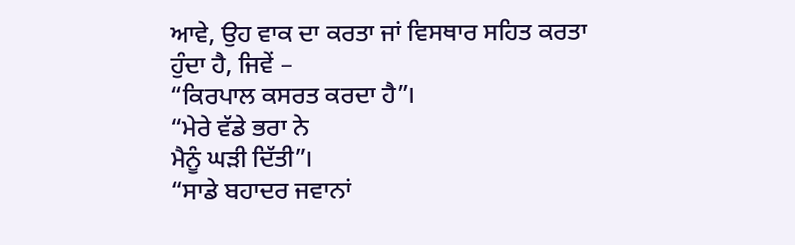ਆਵੇ, ਉਹ ਵਾਕ ਦਾ ਕਰਤਾ ਜਾਂ ਵਿਸਥਾਰ ਸਹਿਤ ਕਰਤਾ
ਹੁੰਦਾ ਹੈ, ਜਿਵੇਂ –
“ਕਿਰਪਾਲ ਕਸਰਤ ਕਰਦਾ ਹੈ”।
“ਮੇਰੇ ਵੱਡੇ ਭਰਾ ਨੇ
ਮੈਨੂੰ ਘਡ਼ੀ ਦਿੱਤੀ”।
“ਸਾਡੇ ਬਹਾਦਰ ਜਵਾਨਾਂ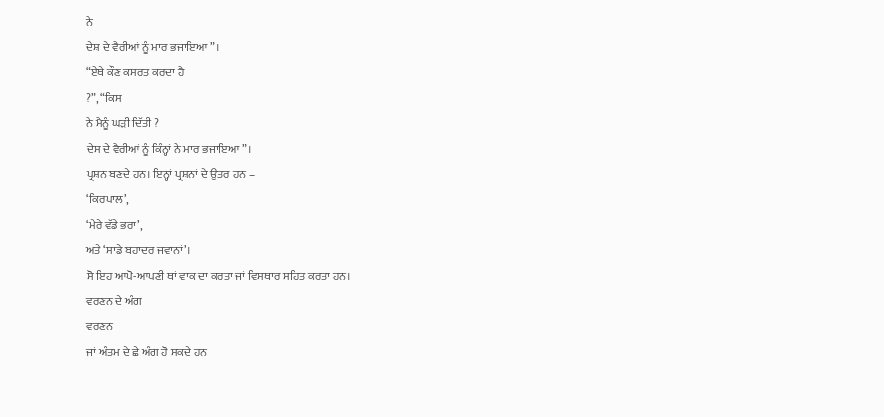ਨੇ
ਦੇਸ਼ ਦੇ ਵੈਰੀਆਂ ਨੂੰ ਮਾਰ ਭਜਾਇਆ”।
“ਏਥੇ ਕੌਣ ਕਸਰਤ ਕਰਦਾ ਹੈ
?”, “ਕਿਸ
ਨੇ ਮੈਨੂੰ ਘਡ਼ੀ ਦਿੱਤੀ ?
ਦੇਸ ਦੇ ਵੈਰੀਆਂ ਨੂੰ ਕਿੰਨ੍ਹਾਂ ਨੇ ਮਾਰ ਭਜਾਇਆ”।
ਪ੍ਰਸ਼ਨ ਬਣਦੇ ਹਨ। ਇਨ੍ਹਾਂ ਪ੍ਰਸ਼ਨਾਂ ਦੇ ਉਤਰ ਹਨ –
‘ਕਿਰਪਾਲ’,
‘ਮੇਰੇ ਵੱਡੇ ਭਰਾ’,
ਅਤੇ ‘ਸਾਡੇ ਬਹਾਦਰ ਜਵਾਨਾਂ’।
ਸੋ ਇਹ ਆਪੋ-ਆਪਣੀ ਥਾਂ ਵਾਕ ਦਾ ਕਰਤਾ ਜਾਂ ਵਿਸਥਾਰ ਸਹਿਤ ਕਰਤਾ ਹਨ।
ਵਰਣਨ ਦੇ ਅੰਗ
ਵਰਣਨ
ਜਾਂ ਅੰਤਮ ਦੇ ਛੇ ਅੰਗ ਹੋ ਸਕਦੇ ਹਨ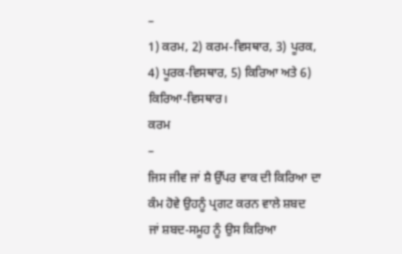–
1) ਕਰਮ, 2) ਕਰਮ-ਵਿਸਥਾਰ, 3) ਪੂਰਕ, 4) ਪੂਰਕ-ਵਿਸਥਾਰ, 5) ਕਿਰਿਆ ਅਤੇ 6)
ਕਿਰਿਆ-ਵਿਸਥਾਰ।
ਕਰਮ
–
ਜਿਸ ਜੀਵ ਜਾਂ ਸ਼ੈ ਉੱਪਰ ਵਾਕ ਦੀ ਕਿਰਿਆ ਦਾ ਕੰਮ ਹੋਵੇ ਉਹਨੂੰ ਪ੍ਰਗਟ ਕਰਨ ਵਾਲੇ ਸ਼ਬਦ
ਜਾਂ ਸ਼ਬਦ-ਸਮੂਹ ਨੂੰ ਉਸ ਕਿਰਿਆ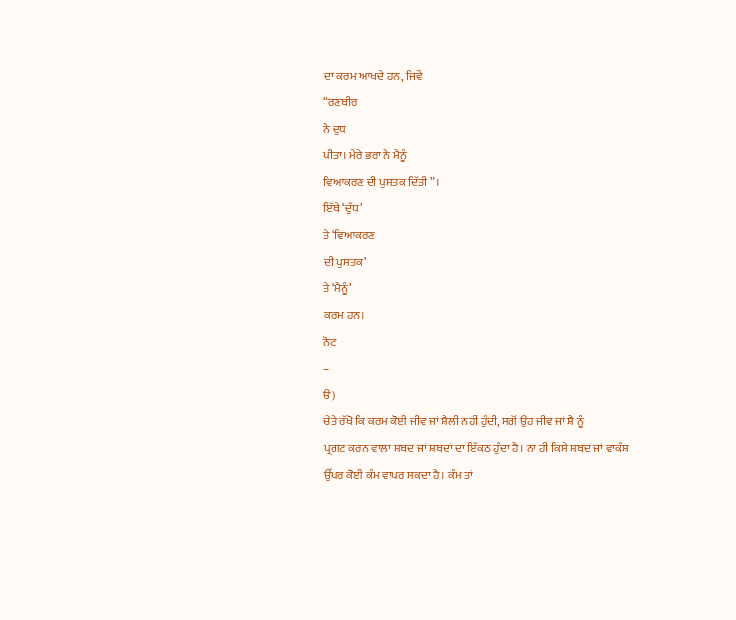ਦਾ ਕਰਮ ਆਖਦੇ ਹਨ, ਜਿਵੇਂ
“ਰਣਬੀਰ
ਨੇ ਦੁਧ
ਪੀਤਾ। ਮੇਰੇ ਭਰਾ ਨੇ ਮੈਨੂੰ
ਵਿਆਕਰਣ ਦੀ ਪੁਸਤਕ ਦਿੱਤੀ”।
ਇੱਥੇ ‘ਦੁੱਧ’
ਤੇ ‘ਵਿਆਕਰਣ
ਦੀ ਪੁਸਤਕ’
ਤੇ ‘ਮੈਨੂੰ’
ਕਰਮ ਹਨ।
ਨੋਟ
–
ੳ)
ਚੇਤੇ ਰੱਖੋ ਕਿ ਕਰਮ ਕੋਈ ਜੀਵ ਜਾਂ ਸ਼ੈਲੀ ਨਹੀਂ ਹੁੰਦੀ, ਸਗੋਂ ਉਹ ਜੀਵ ਜਾਂ ਸ਼ੈ ਨੂੰ
ਪ੍ਰਗਟ ਕਰਨ ਵਾਲਾ ਸ਼ਬਦ ਜਾਂ ਸ਼ਬਦਾਂ ਦਾ ਇੱਕਠ ਹੁੰਦਾ ਹੈ। ਨਾ ਹੀ ਕਿਸੇ ਸ਼ਬਦ ਜਾਂ ਵਾਕੰਸ਼
ਉੱਪਰ ਕੋਈ ਕੰਮ ਵਾਪਰ ਸਕਦਾ ਹੈ। ਕੰਮ ਤਾਂ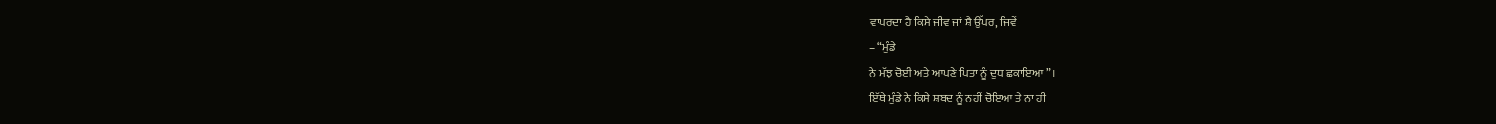ਵਾਪਰਦਾ ਹੈ ਕਿਸੇ ਜੀਵ ਜਾਂ ਸ਼ੈ ਉੱਪਰ, ਜਿਵੇਂ
– “ਮੁੰਡੇ
ਨੇ ਮੱਝ ਚੋਈ ਅਤੇ ਆਪਣੇ ਪਿਤਾ ਨੂੰ ਦੁਧ ਛਕਾਇਆ”।
ਇੱਥੇ ਮੁੰਡੇ ਨੇ ਕਿਸੇ ਸ਼ਬਦ ਨੂੰ ਨਹੀਂ ਚੋਇਆ ਤੇ ਨਾ ਹੀ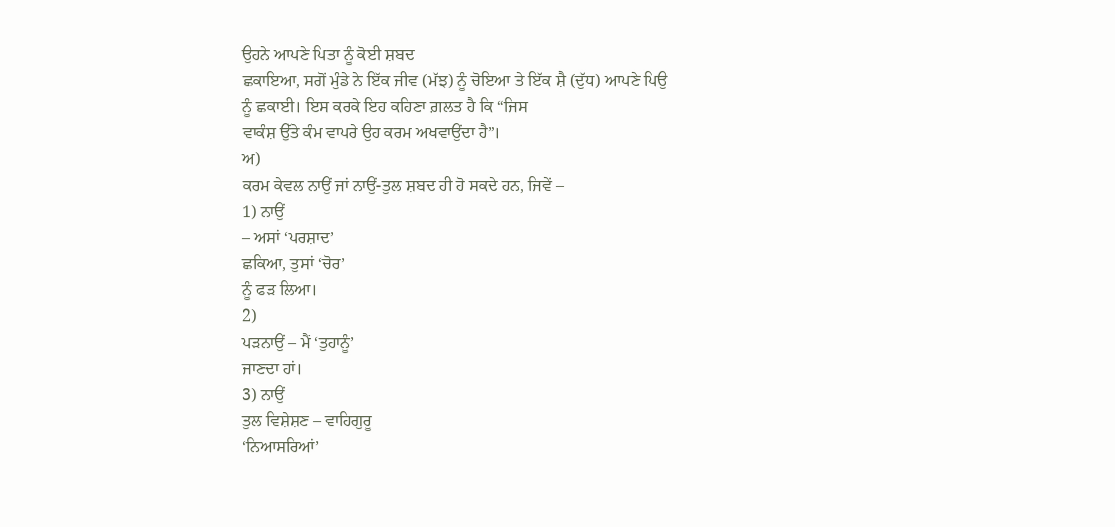ਉਹਨੇ ਆਪਣੇ ਪਿਤਾ ਨੂੰ ਕੋਈ ਸ਼ਬਦ
ਛਕਾਇਆ, ਸਗੋਂ ਮੁੰਡੇ ਨੇ ਇੱਕ ਜੀਵ (ਮੱਝ) ਨੂੰ ਚੋਇਆ ਤੇ ਇੱਕ ਸ਼ੈ (ਦੁੱਧ) ਆਪਣੇ ਪਿਉ
ਨੂੰ ਛਕਾਈ। ਇਸ ਕਰਕੇ ਇਹ ਕਹਿਣਾ ਗ਼ਲਤ ਹੈ ਕਿ “ਜਿਸ
ਵਾਕੰਸ਼ ਉੱਤੇ ਕੰਮ ਵਾਪਰੇ ਉਹ ਕਰਮ ਅਖਵਾਉਂਦਾ ਹੈ”।
ਅ)
ਕਰਮ ਕੇਵਲ ਨਾਉਂ ਜਾਂ ਨਾਉਂ-ਤੁਲ ਸ਼ਬਦ ਹੀ ਹੋ ਸਕਦੇ ਹਨ, ਜਿਵੇਂ –
1) ਨਾਉਂ
– ਅਸਾਂ ‘ਪਰਸ਼ਾਦ’
ਛਕਿਆ, ਤੁਸਾਂ ‘ਚੋਰ’
ਨੂੰ ਫਡ਼ ਲਿਆ।
2)
ਪਡ਼ਨਾਉਂ – ਮੈਂ ‘ਤੁਹਾਨੂੰ’
ਜਾਣਦਾ ਹਾਂ।
3) ਨਾਉਂ
ਤੁਲ ਵਿਸ਼ੇਸ਼ਣ – ਵਾਹਿਗੁਰੂ
‘ਨਿਆਸਰਿਆਂ’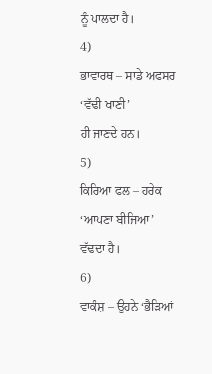ਨੂੰ ਪਾਲਦਾ ਹੈ।
4)
ਭਾਵਾਰਥ – ਸਾਡੇ ਅਫਸਰ
‘ਵੱਢੀ ਖਾਣੀ’
ਹੀ ਜਾਣਦੇ ਹਨ।
5)
ਕਿਰਿਆ ਫਲ – ਹਰੇਕ
‘ਆਪਣਾ ਬੀਜਿਆ’
ਵੱਢਦਾ ਹੈ।
6)
ਵਾਕੰਸ਼ – ਉਹਨੇ ‘ਭੈਡ਼ਿਆਂ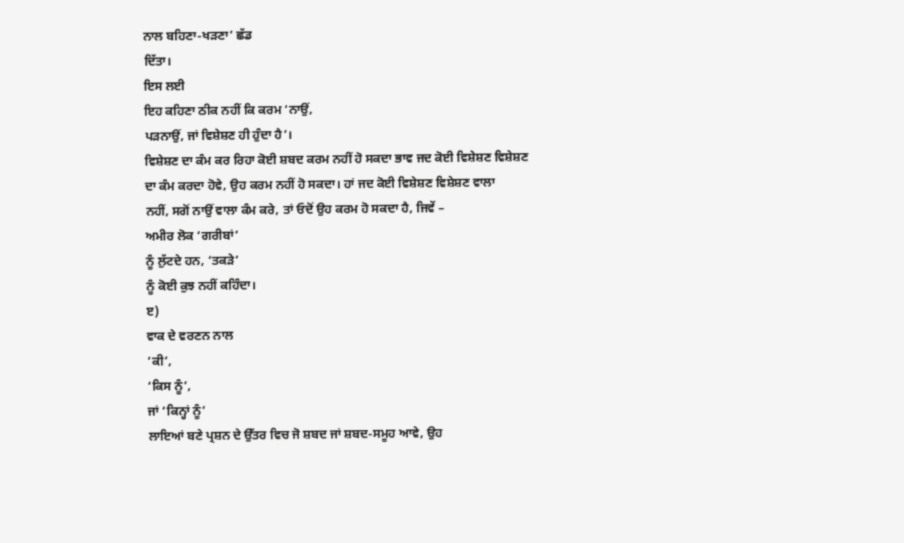ਨਾਲ ਬਹਿਣਾ-ਖਡ਼ਣਾ’ ਛੱਡ
ਦਿੱਤਾ।
ਇਸ ਲਈ
ਇਹ ਕਹਿਣਾ ਠੀਕ ਨਹੀਂ ਕਿ ਕਰਮ ‘ਨਾਉਂ,
ਪਡ਼ਨਾਉਂ, ਜਾਂ ਵਿਸ਼ੇਸ਼ਣ ਹੀ ਹੁੰਦਾ ਹੈ’।
ਵਿਸ਼ੇਸ਼ਣ ਦਾ ਕੰਮ ਕਰ ਰਿਹਾ ਕੋਈ ਸ਼ਬਦ ਕਰਮ ਨਹੀਂ ਹੋ ਸਕਦਾ ਭਾਵ ਜਦ ਕੋਈ ਵਿਸ਼ੇਸ਼ਣ ਵਿਸ਼ੇਸ਼ਣ
ਦਾ ਕੰਮ ਕਰਦਾ ਹੋਵੇ, ਉਹ ਕਰਮ ਨਹੀਂ ਹੋ ਸਕਦਾ। ਹਾਂ ਜਦ ਕੋਈ ਵਿਸ਼ੇਸ਼ਣ ਵਿਸ਼ੇਸ਼ਣ ਵਾਲਾ
ਨਹੀਂ, ਸਗੋਂ ਨਾਉਂ ਵਾਲਾ ਕੰਮ ਕਰੇ, ਤਾਂ ਓਦੋਂ ਉਹ ਕਰਮ ਹੋ ਸਕਦਾ ਹੈ, ਜਿਵੇਂ –
ਅਮੀਰ ਲੋਕ ‘ਗਰੀਬਾਂ’
ਨੂੰ ਲੁੱਟਦੇ ਹਨ, ‘ਤਕਡ਼ੇ’
ਨੂੰ ਕੋਈ ਕੁਝ ਨਹੀਂ ਕਹਿੰਦਾ।
ੲ)
ਵਾਕ ਦੇ ਵਰਣਨ ਨਾਲ
‘ਕੀ’,
‘ਕਿਸ ਨੂੰ’,
ਜਾਂ ‘ਕਿਨ੍ਹਾਂ ਨੂੰ’
ਲਾਇਆਂ ਬਣੇ ਪ੍ਰਸ਼ਨ ਦੇ ਉੱਤਰ ਵਿਚ ਜੋ ਸ਼ਬਦ ਜਾਂ ਸ਼ਬਦ-ਸਮੂਹ ਆਵੇ, ਉਹ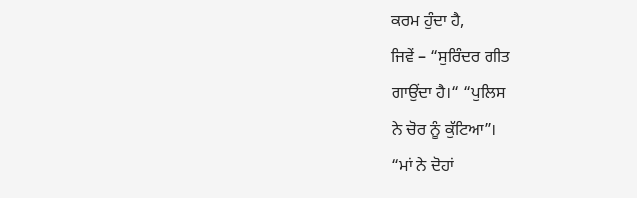ਕਰਮ ਹੁੰਦਾ ਹੈ,
ਜਿਵੇਂ – “ਸੁਰਿੰਦਰ ਗੀਤ
ਗਾਉਂਦਾ ਹੈ।“ “ਪੁਲਿਸ
ਨੇ ਚੋਰ ਨੂੰ ਕੁੱਟਿਆ”।
“ਮਾਂ ਨੇ ਦੋਹਾਂ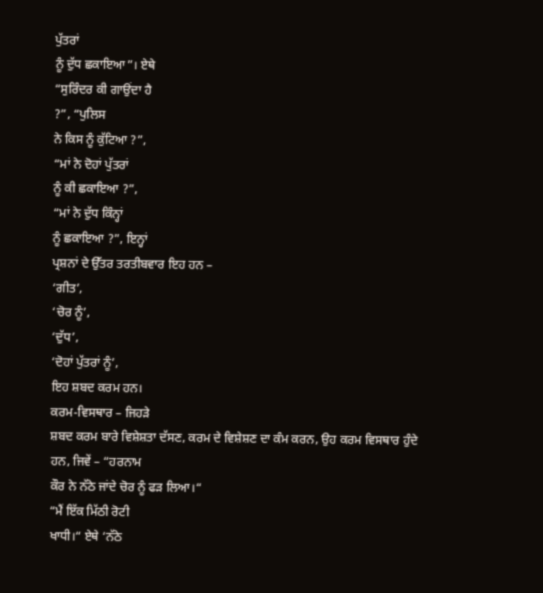ਪੁੱਤਰਾਂ
ਨੂੰ ਦੁੱਧ ਛਕਾਇਆ”। ਏਥੇ
“ਸੁਰਿੰਦਰ ਕੀ ਗਾਉਂਦਾ ਹੈ
?”, “ਪੁਲਿਸ
ਨੇ ਕਿਸ ਨੂੰ ਕੁੱਟਿਆ ?”,
“ਮਾਂ ਨੇ ਦੋਹਾਂ ਪੁੱਤਰਾਂ
ਨੂੰ ਕੀ ਛਕਾਇਆ ?”,
“ਮਾਂ ਨੇ ਦੁੱਧ ਕਿੰਨ੍ਹਾਂ
ਨੂੰ ਛਕਾਇਆ ?”, ਇਨ੍ਹਾਂ
ਪ੍ਰਸ਼ਨਾਂ ਦੇ ਉੱਤਰ ਤਰਤੀਬਵਾਰ ਇਹ ਹਨ –
‘ਗੀਤ’,
‘ਚੋਰ ਨੂੰ’,
‘ਦੁੱਧ’,
‘ਦੋਹਾਂ ਪੁੱਤਰਾਂ ਨੂੰ’,
ਇਹ ਸ਼ਬਦ ਕਰਮ ਹਨ।
ਕਰਮ-ਵਿਸਥਾਰ – ਜਿਹਡ਼ੇ
ਸ਼ਬਦ ਕਰਮ ਬਾਰੇ ਵਿਸ਼ੇਸ਼ਤਾ ਦੱਸਣ, ਕਰਮ ਦੇ ਵਿਸ਼ੇਸ਼ਣ ਦਾ ਕੰਮ ਕਰਨ, ਉਹ ਕਰਮ ਵਿਸਥਾਰ ਹੁੰਦੇ
ਹਨ, ਜਿਵੇਂ – “ਹਰਨਾਮ
ਕੌਰ ਨੇ ਨੱਠੇ ਜਾਂਦੇ ਚੋਰ ਨੂੰ ਫਡ਼ ਲਿਆ।“
“ਮੈਂ ਇੱਕ ਮਿੱਠੀ ਰੋਟੀ
ਖਾਧੀ।“ ਏਥੇ ‘ਨੱਠੇ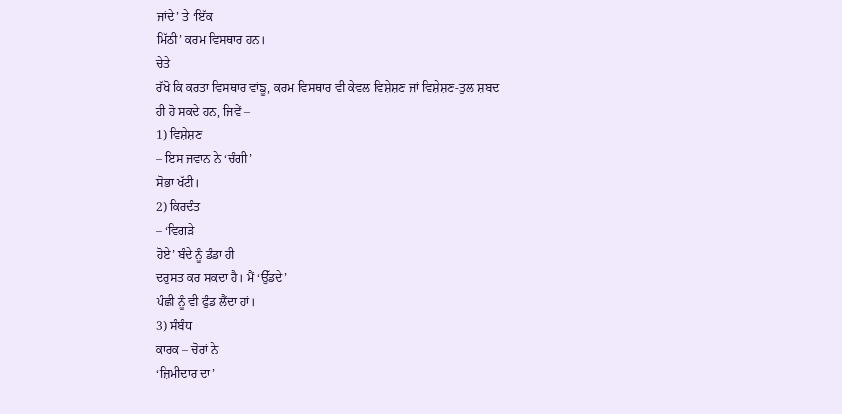ਜਾਂਦੇ’ ਤੇ ‘ਇੱਕ
ਮਿੱਠੀ’ ਕਰਮ ਵਿਸਥਾਰ ਹਨ।
ਚੇਤੇ
ਰੱਖੋ ਕਿ ਕਰਤਾ ਵਿਸਥਾਰ ਵਾਂਙੂ, ਕਰਮ ਵਿਸਥਾਰ ਵੀ ਕੇਵਲ ਵਿਸ਼ੇਸ਼ਣ ਜਾਂ ਵਿਸ਼ੇਸ਼ਣ-ਤੁਲ ਸ਼ਬਦ
ਹੀ ਹੋ ਸਕਦੇ ਹਨ, ਜਿਵੇਂ –
1) ਵਿਸ਼ੇਸ਼ਣ
– ਇਸ ਜਵਾਨ ਨੇ ‘ਚੰਗੀ’
ਸੋਭਾ ਖੱਟੀ।
2) ਕਿਰਦੰਤ
– ‘ਵਿਗਡ਼ੇ
ਹੋਏ’ ਬੰਦੇ ਨੂੰ ਡੰਡਾ ਹੀ
ਦਰੁਸਤ ਕਰ ਸਕਦਾ ਹੈ। ਮੈਂ ‘ਉੱਡਦੇ’
ਪੰਛੀ ਨੂੰ ਵੀ ਫੁੰਡ ਲੈਂਦਾ ਹਾਂ।
3) ਸੰਬੰਧ
ਕਾਰਕ – ਚੋਰਾਂ ਨੇ
‘ਜ਼ਿਮੀਦਾਰ ਦਾ’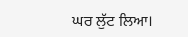ਘਰ ਲੁੱਟ ਲਿਆ।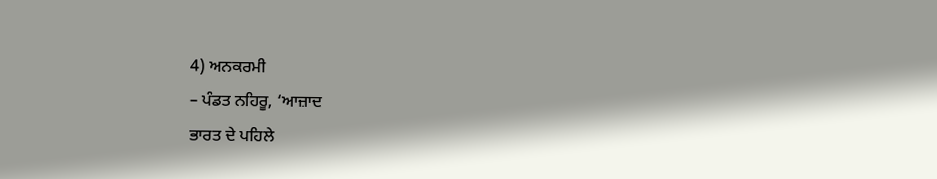4) ਅਨਕਰਮੀ
– ਪੰਡਤ ਨਹਿਰੂ, ‘ਆਜ਼ਾਦ
ਭਾਰਤ ਦੇ ਪਹਿਲੇ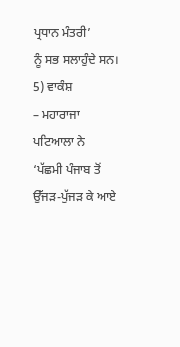ਪ੍ਰਧਾਨ ਮੰਤਰੀ’
ਨੂੰ ਸਭ ਸਲਾਹੁੰਦੇ ਸਨ।
5) ਵਾਕੰਸ਼
– ਮਹਾਰਾਜਾ ਪਟਿਆਲਾ ਨੇ
‘ਪੱਛਮੀ ਪੰਜਾਬ ਤੋਂ
ਉੱਜਡ਼-ਪੁੱਜਡ਼ ਕੇ ਆਏ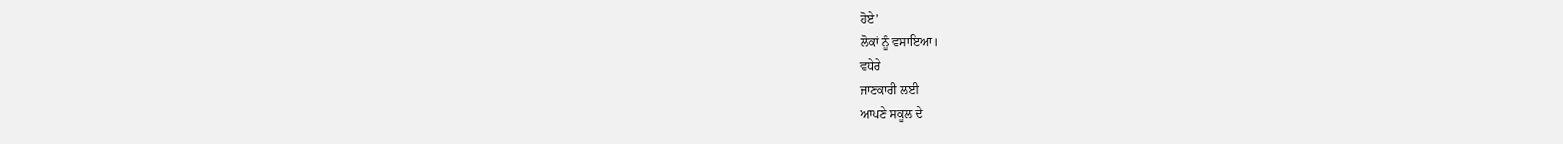ਹੋਏ’
ਲੋਕਾਂ ਨੂੰ ਵਸਾਇਆ।
ਵਧੇਰੇ
ਜਾਣਕਾਰੀ ਲਈ
ਆਪਣੇ ਸਕੂਲ ਦੇ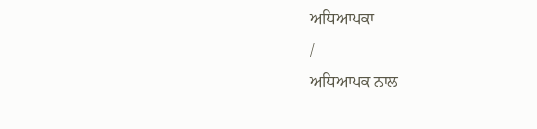ਅਧਿਆਪਕਾ
/
ਅਧਿਆਪਕ ਨਾਲ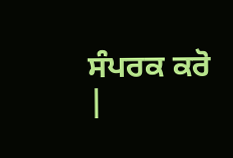ਸੰਪਰਕ ਕਰੋ
|